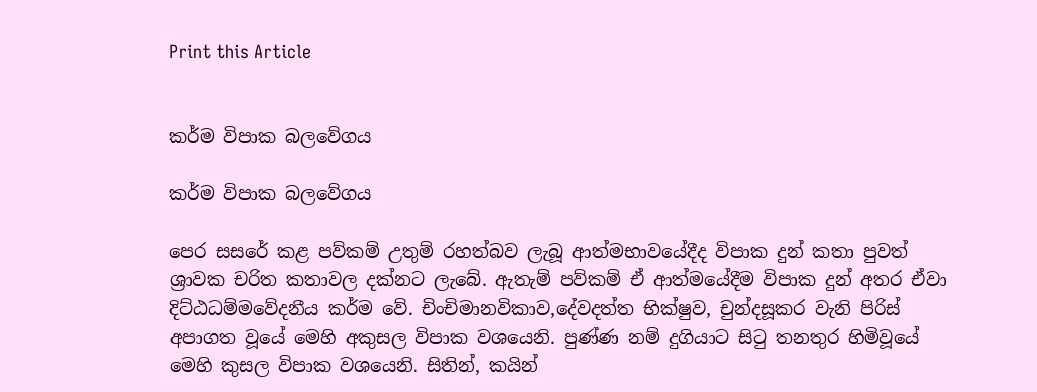Print this Article


කර්ම විපාක බලවේගය

කර්ම විපාක බලවේගය

පෙර සසරේ කළ පව්කම් උතුම් රහත්බව ලැබූ ආත්මභාවයේදීද විපාක දුන් කතා පුවත් ශ්‍රාවක චරිත කතාවල දක්නට ලැබේ. ඇතැම් පව්කම් ඒ ආත්මයේදීම විපාක දුන් අතර ඒවා දිට්ඨධම්මවේදනීය කර්ම වේ. චිංචිමානවිකාව,දේවදත්ත භික්ෂුව, චුන්දසූකර වැනි පිරිස් අපාගත වූයේ මෙහි අකුසල විපාක වශයෙනි. පුණ්ණ නම් දුගියාට සිටු තනතුර හිමිවූයේ මෙහි කුසල විපාක වශයෙනි. සිතින්, කයින්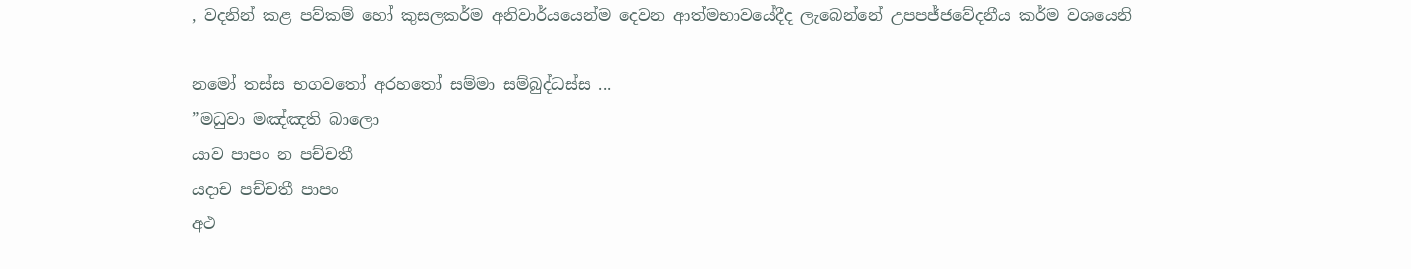, වදනින් කළ පව්කම් හෝ කුසලකර්ම අනිවාර්යයෙන්ම දෙවන ආත්මභාවයේදීද ලැබෙන්නේ උපපජ්ජවේදනීය කර්ම වශයෙනි

නමෝ තස්ස භගවතෝ අරහතෝ සම්මා සම්බුද්ධස්ස ...
”මධුවා මඤ්ඤති බාලො
යාව පාපං න පච්චතී
යදාච පච්චතී පාපං
අථ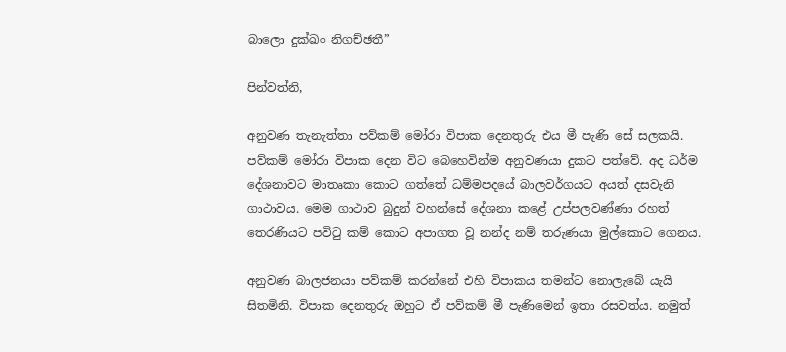බාලො දුක්ඛං නිගච්ඡතී”

පින්වත්නි,

අනුවණ තැනැත්තා පව්කම් මෝරා විපාක දෙනතුරු එය මී පැණි සේ සලකයි. පව්කම් මෝරා විපාක දෙන විට බෙහෙවින්ම අනුවණයා දුකට පත්වේ. අද ධර්ම දේශනාවට මාතෘකා කොට ගත්තේ ධම්මපදයේ බාලවර්ගයට අයත් දසවැනි ගාථාවය. මෙම ගාථාව බුදුන් වහන්සේ දේශනා කළේ උප්පලවණ්ණා රහත් තෙරණියට පවිටු කම් කොට අපාගත වූ නන්ද නම් තරුණයා මුල්කොට ගෙනය.

අනුවණ බාලජනයා පව්කම් කරන්නේ එහි විපාකය තමන්ට නොලැබේ යැයි සිතමිනි. විපාක දෙනතුරු ඔහුට ඒ පව්කම් මී පැණිමෙන් ඉතා රසවත්ය. නමුත්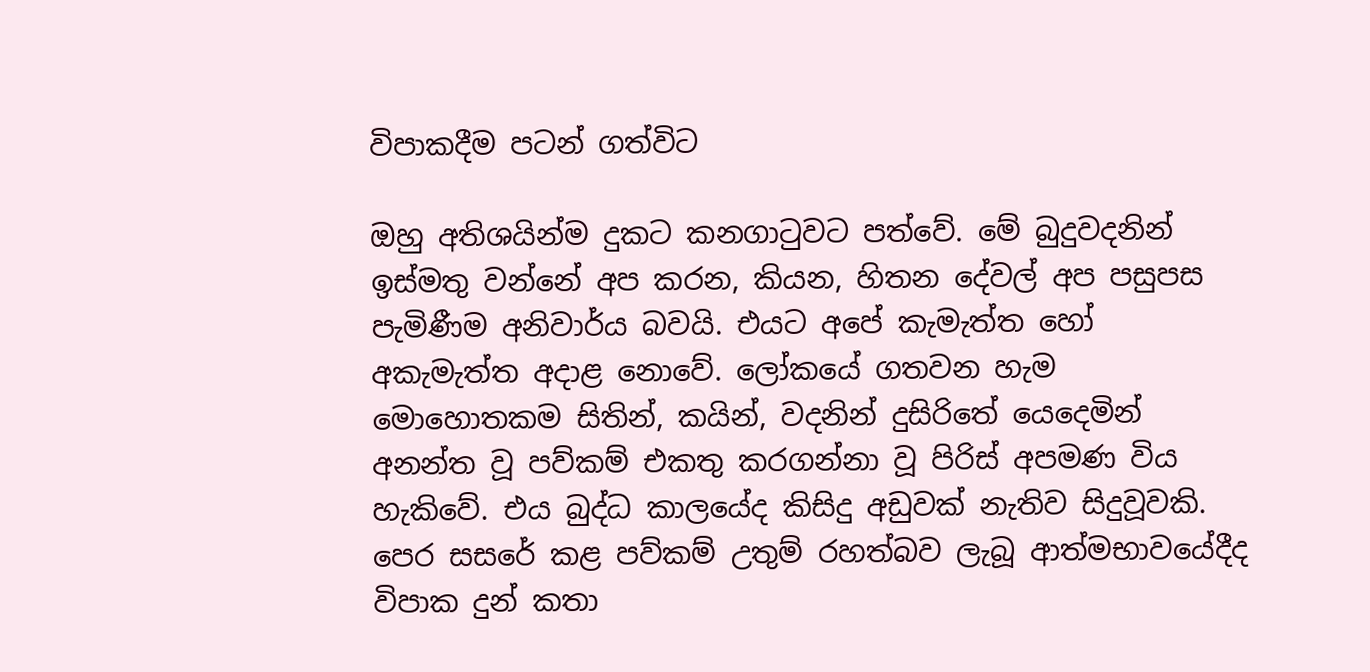විපාකදීම පටන් ගත්විට

ඔහු අතිශයින්ම දුකට කනගාටුවට පත්වේ. මේ බුදුවදනින් ඉස්මතු වන්නේ අප කරන, කියන, හිතන දේවල් අප පසුපස පැමිණීම අනිවාර්ය බවයි. එයට අපේ කැමැත්ත හෝ අකැමැත්ත අදාළ නොවේ. ලෝකයේ ගතවන හැම මොහොතකම සිතින්, කයින්, වදනින් දුසිරිතේ යෙදෙමින් අනන්ත වූ පව්කම් එකතු කරගන්නා වූ පිරිස් අපමණ විය හැකිවේ. එය බුද්ධ කාලයේද කිසිදු අඩුවක් නැතිව සිදුවූවකි. පෙර සසරේ කළ පව්කම් උතුම් රහත්බව ලැබූ ආත්මභාවයේදීද විපාක දුන් කතා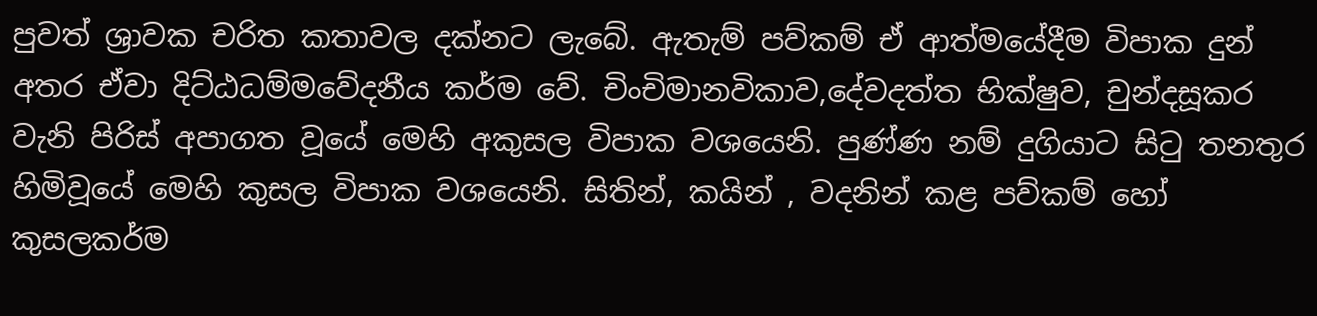පුවත් ශ්‍රාවක චරිත කතාවල දක්නට ලැබේ. ඇතැම් පව්කම් ඒ ආත්මයේදීම විපාක දුන් අතර ඒවා දිට්ඨධම්මවේදනීය කර්ම වේ. චිංචිමානවිකාව,දේවදත්ත භික්ෂුව, චුන්දසූකර වැනි පිරිස් අපාගත වූයේ මෙහි අකුසල විපාක වශයෙනි. පුණ්ණ නම් දුගියාට සිටු තනතුර හිමිවූයේ මෙහි කුසල විපාක වශයෙනි. සිතින්, කයින් , වදනින් කළ පව්කම් හෝ කුසලකර්ම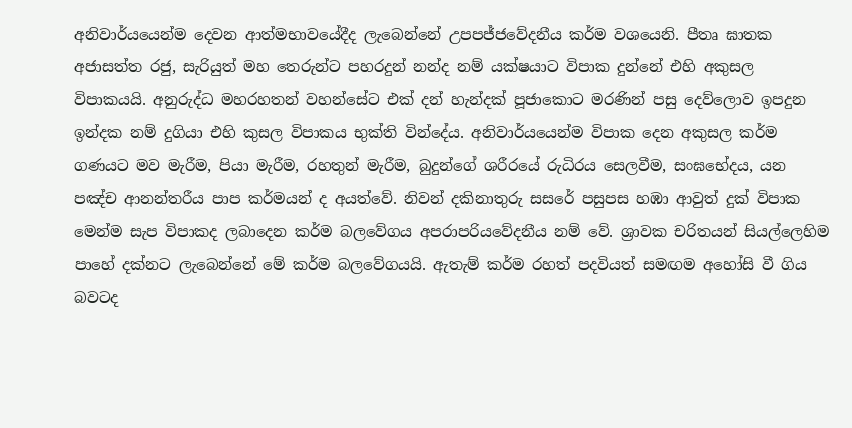අනිවාර්යයෙන්ම දෙවන ආත්මභාවයේදීද ලැබෙන්නේ උපපජ්ජවේදනීය කර්ම වශයෙනි. පීතෘ ඝාතක අජාසත්ත රජු, සැරියුත් මහ තෙරුන්ට පහරදුන් නන්ද නම් යක්ෂයාට විපාක දුන්නේ එහි අකුසල විපාකයයි. අනුරුද්ධ මහරහතන් වහන්සේට එක් දන් හැන්දක් පූජාකොට මරණින් පසු දෙව්ලොව ඉපදුන ඉන්දක නම් දුගියා එහි කුසල විපාකය භුක්ති වින්දේය. අනිවාර්යයෙන්ම විපාක දෙන අකුසල කර්ම ගණයට මව මැරීම, පියා මැරීම, රහතුන් මැරීම, බුදුන්ගේ ශරීරයේ රුධිරය සෙලවීම, සංඝභේදය, යන පඤ්ච ආනන්තරීය පාප කර්මයන් ද අයත්වේ. නිවන් දකිනාතුරු සසරේ පසුපස හඹා ආවුත් දුක් විපාක මෙන්ම සැප විපාකද ලබාදෙන කර්ම බලවේගය අපරාපරියවේදනීය නම් වේ. ශ්‍රාවක චරිතයන් සියල්ලෙහිම පාහේ දක්නට ලැබෙන්නේ මේ කර්ම බලවේගයයි. ඇතැම් කර්ම රහත් පදවියත් සමඟම අහෝසි වී ගිය බවටද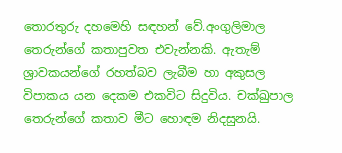තොරතුරු දහමෙහි සඳහන් වේ.අංගුලිමාල තෙරුන්ගේ කතාපුවත එවැන්නකි. ඇතැම් ශ්‍රාවකයන්ගේ රහත්බව ලැබීම හා අකුසල විපාකය යන දෙකම එකවිට සිදුවිය. චක්ඛුපාල තෙරුන්ගේ කතාව මීට හොඳම නිදසුනයි.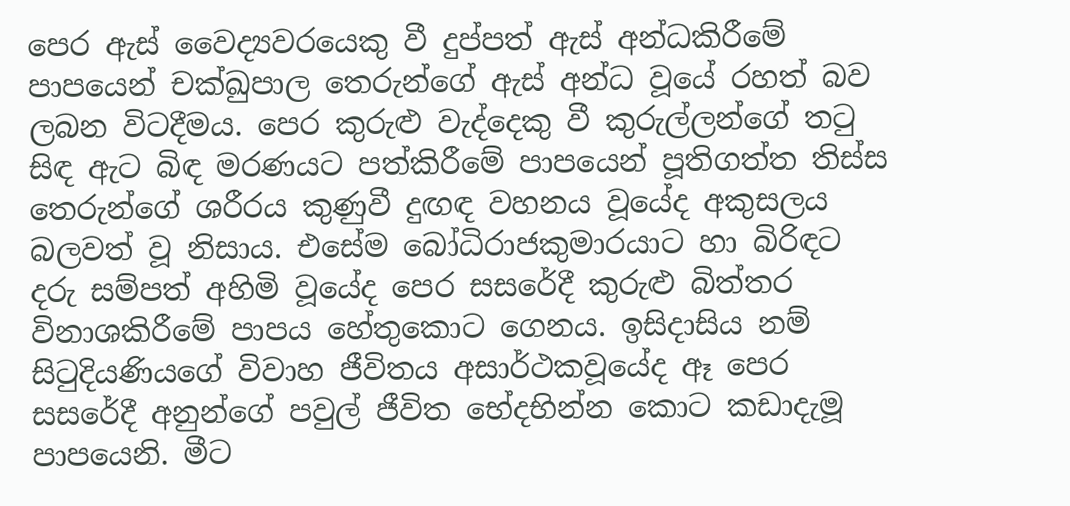පෙර ඇස් වෛද්‍යවරයෙකු වී දුප්පත් ඇස් අන්ධකිරීමේ පාපයෙන් චක්ඛුපාල තෙරුන්ගේ ඇස් අන්ධ වූයේ රහත් බව ලබන විටදීමය. පෙර කුරුළු වැද්දෙකු වී කුරුල්ලන්ගේ තටු සිඳ ඇට බිඳ මරණයට පත්කිරීමේ පාපයෙන් පූතිගත්ත තිස්ස තෙරුන්ගේ ශරීරය කුණුවී දුඟඳ වහනය වූයේද අකුසලය බලවත් වූ නිසාය. එසේම බෝධිරාජකුමාරයාට හා බිරිඳට දරු සම්පත් අහිමි වූයේද පෙර සසරේදී කුරුළු බිත්තර විනාශකිරීමේ පාපය හේතුකොට ගෙනය. ඉසිදාසිය නම් සිටුදියණියගේ විවාහ ජීවිතය අසාර්ථකවූයේද ඈ පෙර සසරේදී අනුන්ගේ පවුල් ජීවිත භේදභින්න කොට කඩාදැමූ පාපයෙනි. මීට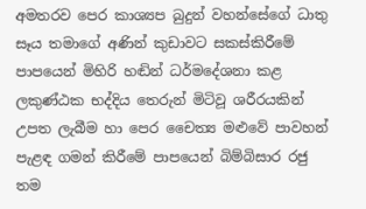අමතරව පෙර කාශ්‍යප බුදුන් වහන්සේගේ ධාතු සෑය තමාගේ අණින් කුඩාවට සකස්කිරීමේ පාපයෙන් මිහිරි හඬින් ධර්මදේශනා කළ ලකුණ්ඨක භද්දිය තෙරුන් මිටිවූ ශරීරයකින් උපත ලැබීම හා පෙර චෛත්‍ය මළුවේ පාවහන් පැළඳ ගමන් කිරීමේ පාපයෙන් බිම්බිසාර රජු තම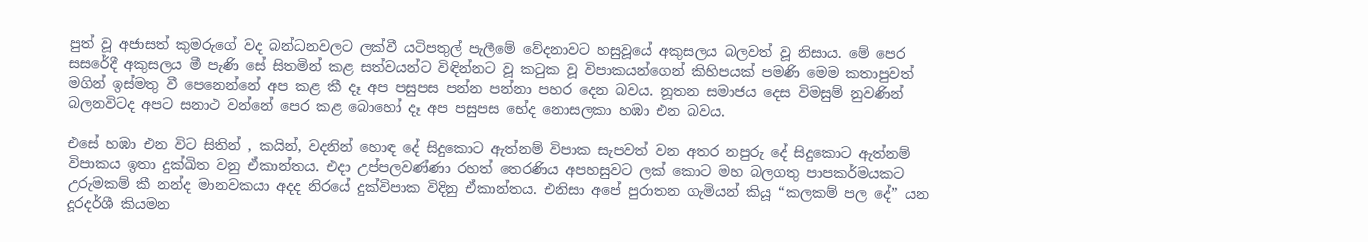පුත් වූ අජාසත් කුමරුගේ වද බන්ධනවලට ලක්වී යටිපතුල් පැලීමේ වේදනාවට හසුවූයේ අකුසලය බලවත් වූ නිසාය. මේ පෙර සසරේදී අකුසලය මී පැණි සේ සිතමින් කළ සත්වයන්ට විඳින්නට වූ කටුක වූ විපාකයන්ගෙන් කිහිපයක් පමණි මෙම කතාපුවත් මගින් ඉස්මතු වී පෙනෙන්නේ අප කළ කී දෑ අප පසුපස පන්න පන්නා පහර දෙන බවය. නූතන සමාජය දෙස විමසුම් නුවණින් බලනවිටද අපට සනාථ වන්නේ පෙර කළ බොහෝ දෑ අප පසුපස භේද නොසලකා හඹා එන බවය.

එසේ හඹා එන විට සිතින් , කයින්, වදනින් හොඳ දේ සිදුකොට ඇත්නම් විපාක සැපවත් වන අතර නපුරු දේ සිදුකොට ඇත්නම් විපාකය ඉතා දුක්ඛිත වනු ඒකාන්තය. එදා උප්පලවණ්ණා රහත් තෙරණිය අපහසුවට ලක් කොට මහ බලගතු පාපකර්මයකට උරුමකම් කී නන්ද මානවකයා අදද නිරයේ දුක්විපාක විදිනු ඒකාන්තය. එනිසා අපේ පුරාතන ගැමියන් කියූ “කලකම් පල දේ” යන දූරදර්ශී කියමන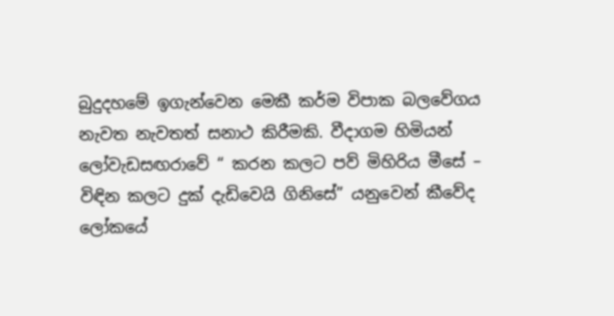බුදුදහමේ ඉගැන්වෙන මෙකී කර්ම විපාක බලවේගය නැවත නැවතත් සනාථ කිරීමකි. වීදාගම හිමියන් ලෝවැඩසඟරාවේ “ කරන කලට පව් මිහිරිය මීසේ – විඳින කලට දුක් දැඩිවෙයි ගිනිසේ” යනුවෙන් කීවේද ලෝකයේ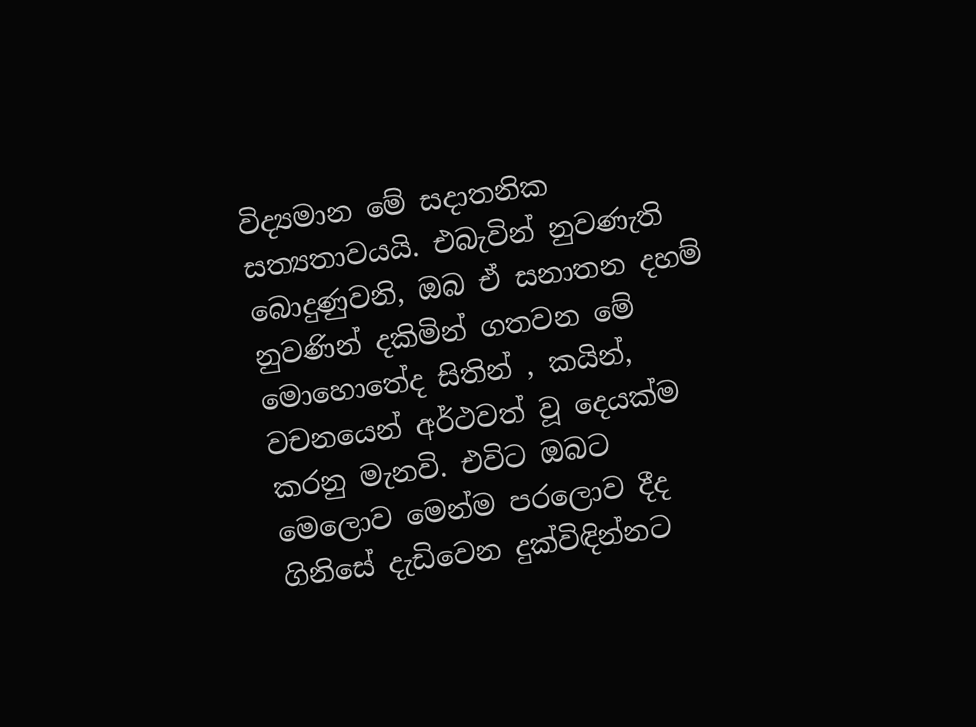විද්‍යමාන මේ සදාතනික සත්‍යතාවයයි. එබැවින් නුවණැති බොදුණුවනි, ඔබ ඒ සනාතන දහම් නුවණින් දකිමින් ගතවන මේ මොහොතේද සිතින් , කයින්, වචනයෙන් අර්ථවත් වූ දෙයක්ම කරනු මැනවි. එවිට ඔබට මෙලොව මෙන්ම පරලොව දීද ගිනිසේ දැඩිවෙන දුක්විඳින්නට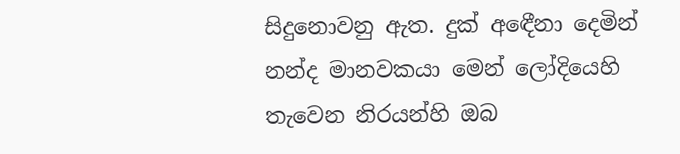සිදුනොවනු ඇත. දුක් අඳෙීනා දෙමින් නන්ද මානවකයා මෙන් ලෝදියෙහි තැවෙන නිරයන්හි ඔබ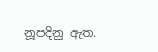නූපදිනු ඇත.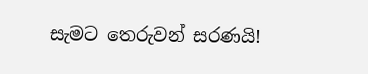සැමට තෙරුවන් සරණයි!